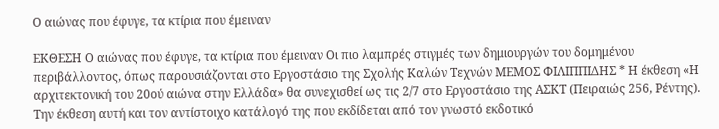Ο αιώνας που έφυγε, τα κτίρια που έμειναν

ΕΚΘΕΣΗ Ο αιώνας που έφυγε, τα κτίρια που έμειναν Οι πιο λαμπρές στιγμές των δημιουργών του δομημένου περιβάλλοντος, όπως παρουσιάζονται στο Εργοστάσιο της Σχολής Καλών Τεχνών ΜΕΜΟΣ ΦΙΛΙΠΠΙΔΗΣ * Η έκθεση «Η αρχιτεκτονική του 20ού αιώνα στην Ελλάδα» θα συνεχισθεί ως τις 2/7 στο Εργοστάσιο της ΑΣΚΤ (Πειραιώς 256, Ρέντης). Την έκθεση αυτή και τον αντίστοιχο κατάλογό της που εκδίδεται από τον γνωστό εκδοτικό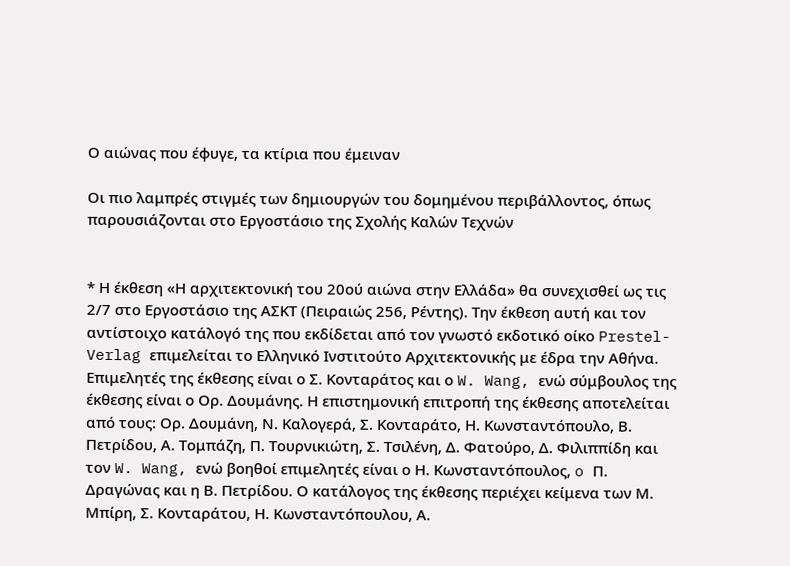Ο αιώνας που έφυγε, τα κτίρια που έμειναν

Οι πιο λαμπρές στιγμές των δημιουργών του δομημένου περιβάλλοντος, όπως παρουσιάζονται στο Εργοστάσιο της Σχολής Καλών Τεχνών


* Η έκθεση «Η αρχιτεκτονική του 20ού αιώνα στην Ελλάδα» θα συνεχισθεί ως τις 2/7 στο Εργοστάσιο της ΑΣΚΤ (Πειραιώς 256, Ρέντης). Την έκθεση αυτή και τον αντίστοιχο κατάλογό της που εκδίδεται από τον γνωστό εκδοτικό οίκο Prestel-Verlag επιμελείται το Ελληνικό Ινστιτούτο Αρχιτεκτονικής με έδρα την Αθήνα. Επιμελητές της έκθεσης είναι ο Σ. Κονταράτος και ο W. Wang, ενώ σύμβουλος της έκθεσης είναι ο Ορ. Δουμάνης. Η επιστημονική επιτροπή της έκθεσης αποτελείται από τους: Ορ. Δουμάνη, Ν. Καλογερά, Σ. Κονταράτο, Η. Κωνσταντόπουλο, Β. Πετρίδου, Α. Τομπάζη, Π. Τουρνικιώτη, Σ. Τσιλένη, Δ. Φατούρο, Δ. Φιλιππίδη και τον W. Wang, ενώ βοηθοί επιμελητές είναι ο Η. Κωνσταντόπουλος, o Π. Δραγώνας και η Β. Πετρίδου. Ο κατάλογος της έκθεσης περιέχει κείμενα των Μ. Μπίρη, Σ. Κονταράτου, Η. Κωνσταντόπουλου, Α.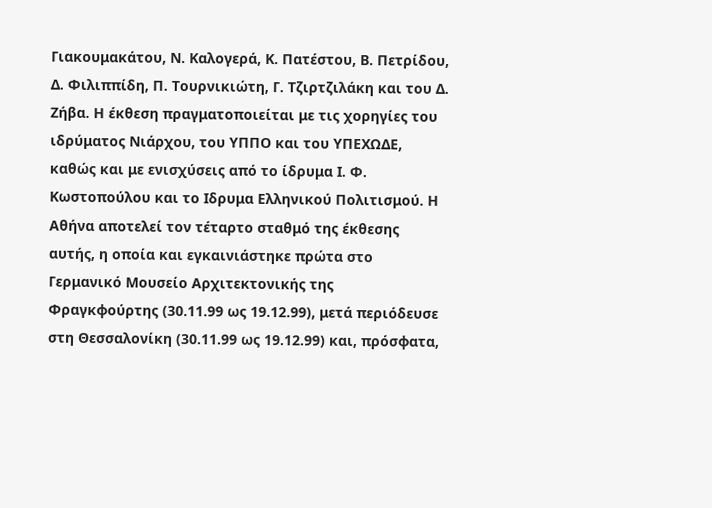Γιακουμακάτου, Ν. Καλογερά, Κ. Πατέστου, Β. Πετρίδου, Δ. Φιλιππίδη, Π. Τουρνικιώτη, Γ. Τζιρτζιλάκη και του Δ. Ζήβα. Η έκθεση πραγματοποιείται με τις χορηγίες του ιδρύματος Νιάρχου, του ΥΠΠΟ και του ΥΠΕΧΩΔΕ, καθώς και με ενισχύσεις από το ίδρυμα Ι. Φ. Κωστοπούλου και το Ιδρυμα Ελληνικού Πολιτισμού. Η Αθήνα αποτελεί τον τέταρτο σταθμό της έκθεσης αυτής, η οποία και εγκαινιάστηκε πρώτα στο Γερμανικό Μουσείο Αρχιτεκτονικής της Φραγκφούρτης (30.11.99 ως 19.12.99), μετά περιόδευσε στη Θεσσαλονίκη (30.11.99 ως 19.12.99) και, πρόσφατα,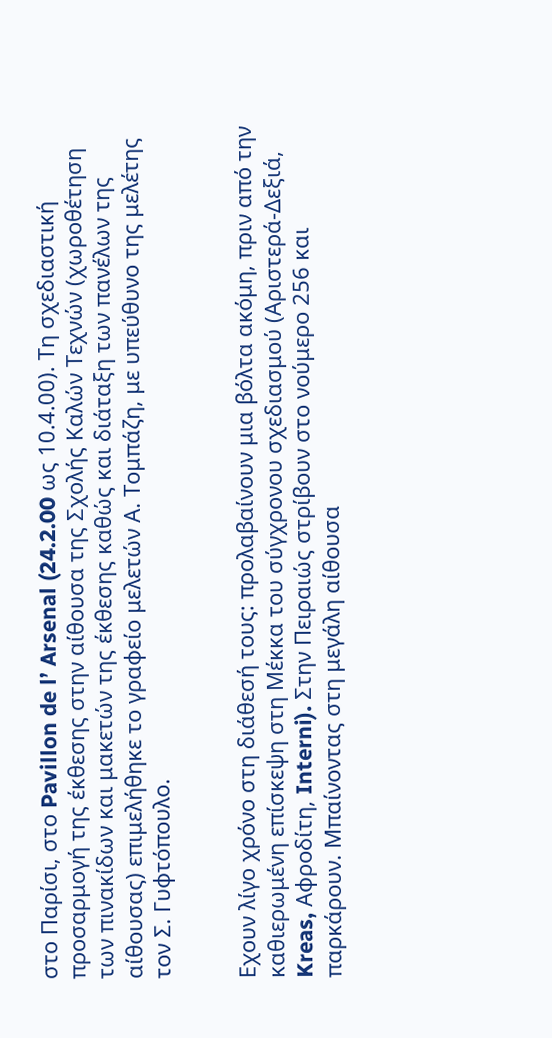στο Παρίσι, στο Pavillon de l’ Arsenal (24.2.00 ως 10.4.00). Τη σχεδιαστική προσαρμογή της έκθεσης στην αίθουσα της Σχολής Καλών Τεχνών (χωροθέτηση των πινακίδων και μακετών της έκθεσης καθώς και διάταξη των πανέλων της αίθουσας) επιμελήθηκε το γραφείο μελετών Α. Τομπάζη, με υπεύθυνο της μελέτης τον Σ. Γυφτόπουλο.


Εχουν λίγο χρόνο στη διάθεσή τους: προλαβαίνουν μια βόλτα ακόμη, πριν από την καθιερωμένη επίσκεψη στη Μέκκα του σύγχρονου σχεδιασμού (Αριστερά-Δεξιά, Kreas, Αφροδίτη, Interni). Στην Πειραιώς στρίβουν στο νούμερο 256 και παρκάρουν. Μπαίνοντας στη μεγάλη αίθουσα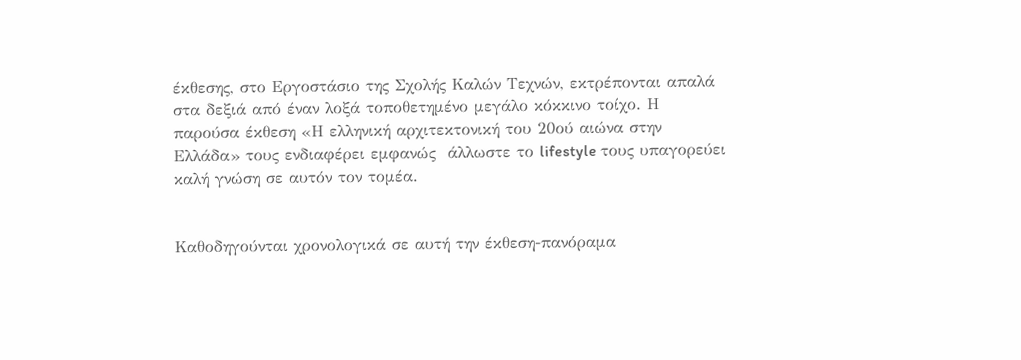έκθεσης, στο Εργοστάσιο της Σχολής Καλών Τεχνών, εκτρέπονται απαλά στα δεξιά από έναν λοξά τοποθετημένο μεγάλο κόκκινο τοίχο. Η παρούσα έκθεση «Η ελληνική αρχιτεκτονική του 20ού αιώνα στην Ελλάδα» τους ενδιαφέρει εμφανώς  άλλωστε το lifestyle τους υπαγορεύει καλή γνώση σε αυτόν τον τομέα.


Καθοδηγούνται χρονολογικά σε αυτή την έκθεση-πανόραμα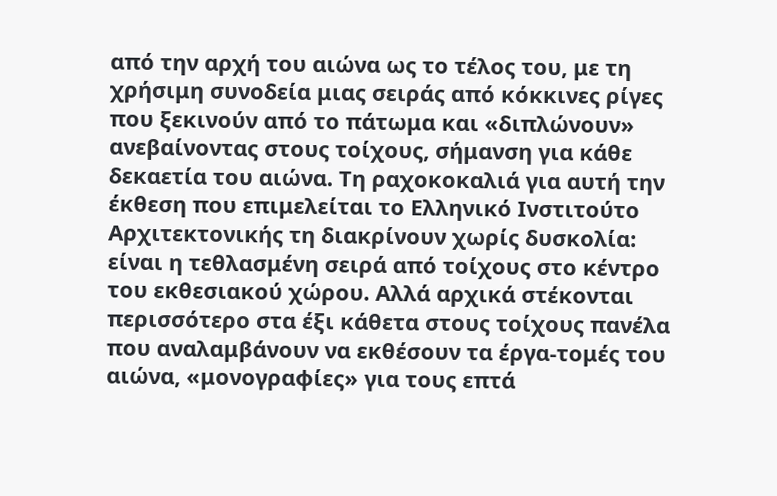από την αρχή του αιώνα ως το τέλος του, με τη χρήσιμη συνοδεία μιας σειράς από κόκκινες ρίγες που ξεκινούν από το πάτωμα και «διπλώνουν» ανεβαίνοντας στους τοίχους, σήμανση για κάθε δεκαετία του αιώνα. Τη ραχοκοκαλιά για αυτή την έκθεση που επιμελείται το Ελληνικό Ινστιτούτο Αρχιτεκτονικής τη διακρίνουν χωρίς δυσκολία: είναι η τεθλασμένη σειρά από τοίχους στο κέντρο του εκθεσιακού χώρου. Αλλά αρχικά στέκονται περισσότερο στα έξι κάθετα στους τοίχους πανέλα που αναλαμβάνουν να εκθέσουν τα έργα-τομές του αιώνα, «μονογραφίες» για τους επτά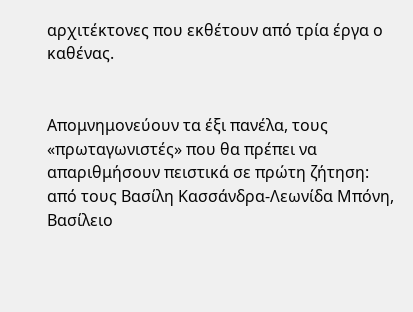αρχιτέκτονες που εκθέτουν από τρία έργα ο καθένας.


Απομνημονεύουν τα έξι πανέλα, τους «πρωταγωνιστές» που θα πρέπει να απαριθμήσουν πειστικά σε πρώτη ζήτηση: από τους Βασίλη Κασσάνδρα-Λεωνίδα Μπόνη, Βασίλειο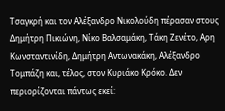Τσαγκρή και τον Αλέξανδρο Νικολούδη πέρασαν στους Δημήτρη Πικιώνη, Νίκο Βαλσαμάκη, Τάκη Ζενέτο, Αρη Κωνσταντινίδη, Δημήτρη Αντωνακάκη, Αλέξανδρο Τομπάζη και, τέλος, στον Κυριάκο Κρόκο. Δεν περιορίζονται πάντως εκεί: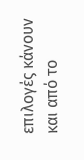επιλογές κάνουν και από το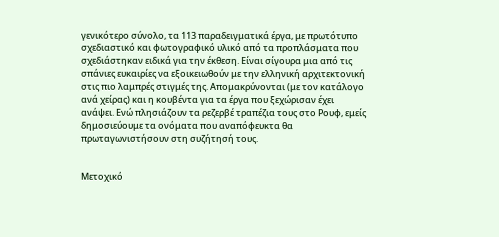γενικότερο σύνολο, τα 113 παραδειγματικά έργα, με πρωτότυπο σχεδιαστικό και φωτογραφικό υλικό από τα προπλάσματα που σχεδιάστηκαν ειδικά για την έκθεση. Είναι σίγουρα μια από τις σπάνιες ευκαιρίες να εξοικειωθούν με την ελληνική αρχιτεκτονική στις πιο λαμπρές στιγμές της. Απομακρύνονται (με τον κατάλογο ανά χείρας) και η κουβέντα για τα έργα που ξεχώρισαν έχει ανάψει. Ενώ πλησιάζουν τα ρεζερβέ τραπέζια τους στο Ρουφ, εμείς δημοσιεύουμε τα ονόματα που αναπόφευκτα θα πρωταγωνιστήσουν στη συζήτησή τους.


Μετοχικό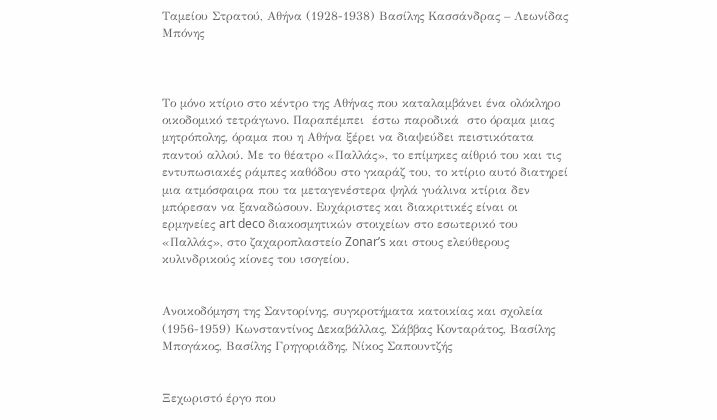Ταμείου Στρατού, Αθήνα (1928-1938) Βασίλης Κασσάνδρας – Λεωνίδας Μπόνης



Το μόνο κτίριο στο κέντρο της Αθήνας που καταλαμβάνει ένα ολόκληρο οικοδομικό τετράγωνο. Παραπέμπει  έστω παροδικά  στο όραμα μιας μητρόπολης, όραμα που η Αθήνα ξέρει να διαψεύδει πειστικότατα παντού αλλού. Με το θέατρο «Παλλάς», το επίμηκες αίθριό του και τις εντυπωσιακές ράμπες καθόδου στο γκαράζ του, το κτίριο αυτό διατηρεί μια ατμόσφαιρα που τα μεταγενέστερα ψηλά γυάλινα κτίρια δεν μπόρεσαν να ξαναδώσουν. Ευχάριστες και διακριτικές είναι οι ερμηνείες art deco διακοσμητικών στοιχείων στο εσωτερικό του «Παλλάς», στο ζαχαροπλαστείο Zonar’s και στους ελεύθερους κυλινδρικούς κίονες του ισογείου.


Ανοικοδόμηση της Σαντορίνης, συγκροτήματα κατοικίας και σχολεία (1956-1959) Κωνσταντίνος Δεκαβάλλας, Σάββας Κονταράτος, Βασίλης Μπογάκος, Βασίλης Γρηγοριάδης, Νίκος Σαπουντζής


Ξεχωριστό έργο που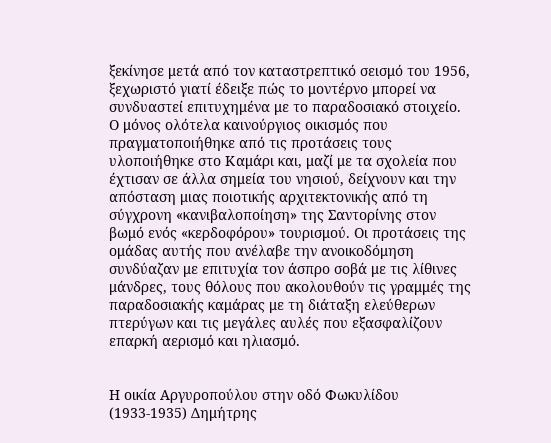ξεκίνησε μετά από τον καταστρεπτικό σεισμό του 1956, ξεχωριστό γιατί έδειξε πώς το μοντέρνο μπορεί να συνδυαστεί επιτυχημένα με το παραδοσιακό στοιχείο. Ο μόνος ολότελα καινούργιος οικισμός που πραγματοποιήθηκε από τις προτάσεις τους υλοποιήθηκε στο Καμάρι και, μαζί με τα σχολεία που έχτισαν σε άλλα σημεία του νησιού, δείχνουν και την απόσταση μιας ποιοτικής αρχιτεκτονικής από τη σύγχρονη «κανιβαλοποίηση» της Σαντορίνης στον βωμό ενός «κερδοφόρου» τουρισμού. Οι προτάσεις της ομάδας αυτής που ανέλαβε την ανοικοδόμηση συνδύαζαν με επιτυχία τον άσπρο σοβά με τις λίθινες μάνδρες, τους θόλους που ακολουθούν τις γραμμές της παραδοσιακής καμάρας με τη διάταξη ελεύθερων πτερύγων και τις μεγάλες αυλές που εξασφαλίζουν επαρκή αερισμό και ηλιασμό.


Η οικία Αργυροπούλου στην οδό Φωκυλίδου (1933-1935) Δημήτρης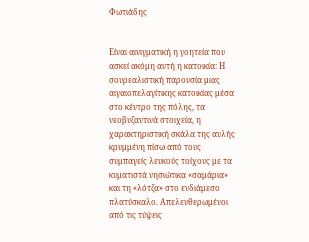Φωτιάδης


Είναι αινιγματική η γοητεία που ασκεί ακόμη αυτή η κατοικία: Η σουρεαλιστική παρουσία μιας αιγαιοπελαγίτικης κατοικίας μέσα στο κέντρο της πόλης, τα νεοβυζαντινά στοιχεία, η χαρακτηριστική σκάλα της αυλής κρυμμένη πίσω από τους συμπαγείς λευκούς τοίχους με τα κυματιστά νησιώτικα «σαμάρια» και τη «λότζα» στο ενδιάμεσο πλατύσκαλο. Απελευθερωμένοι από τις τύψεις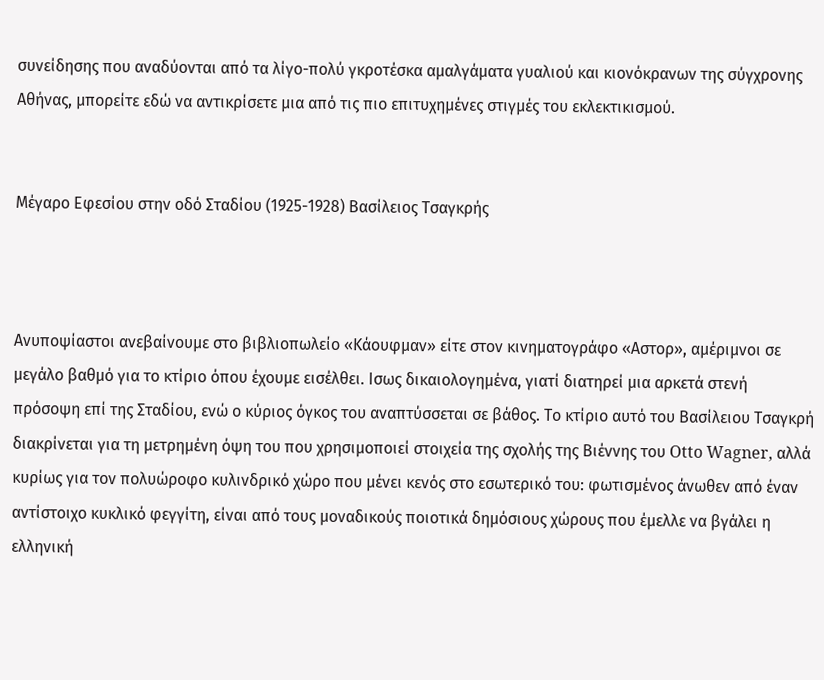συνείδησης που αναδύονται από τα λίγο-πολύ γκροτέσκα αμαλγάματα γυαλιού και κιονόκρανων της σύγχρονης Αθήνας, μπορείτε εδώ να αντικρίσετε μια από τις πιο επιτυχημένες στιγμές του εκλεκτικισμού.


Μέγαρο Εφεσίου στην οδό Σταδίου (1925-1928) Βασίλειος Τσαγκρής



Ανυποψίαστοι ανεβαίνουμε στο βιβλιοπωλείο «Κάουφμαν» είτε στον κινηματογράφο «Αστορ», αμέριμνοι σε μεγάλο βαθμό για το κτίριο όπου έχουμε εισέλθει. Ισως δικαιολογημένα, γιατί διατηρεί μια αρκετά στενή πρόσοψη επί της Σταδίου, ενώ ο κύριος όγκος του αναπτύσσεται σε βάθος. Το κτίριο αυτό του Βασίλειου Τσαγκρή διακρίνεται για τη μετρημένη όψη του που χρησιμοποιεί στοιχεία της σχολής της Βιέννης του Otto Wagner, αλλά κυρίως για τον πολυώροφο κυλινδρικό χώρο που μένει κενός στο εσωτερικό του: φωτισμένος άνωθεν από έναν αντίστοιχο κυκλικό φεγγίτη, είναι από τους μοναδικούς ποιοτικά δημόσιους χώρους που έμελλε να βγάλει η ελληνική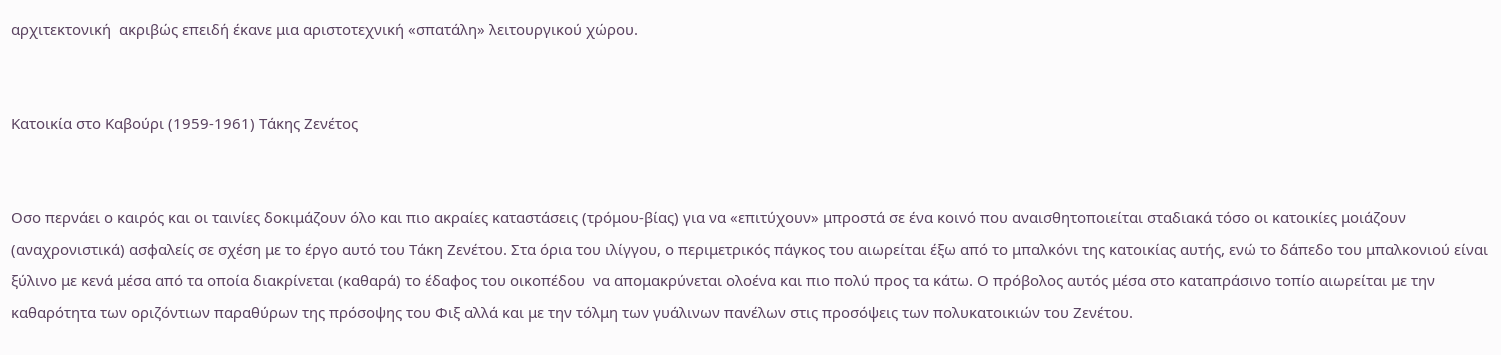αρχιτεκτονική  ακριβώς επειδή έκανε μια αριστοτεχνική «σπατάλη» λειτουργικού χώρου.


Κατοικία στο Καβούρι (1959-1961) Τάκης Ζενέτος


Οσο περνάει ο καιρός και οι ταινίες δοκιμάζουν όλο και πιο ακραίες καταστάσεις (τρόμου-βίας) για να «επιτύχουν» μπροστά σε ένα κοινό που αναισθητοποιείται σταδιακά τόσο οι κατοικίες μοιάζουν (αναχρονιστικά) ασφαλείς σε σχέση με το έργο αυτό του Τάκη Ζενέτου. Στα όρια του ιλίγγου, ο περιμετρικός πάγκος του αιωρείται έξω από το μπαλκόνι της κατοικίας αυτής, ενώ το δάπεδο του μπαλκονιού είναι ξύλινο με κενά μέσα από τα οποία διακρίνεται (καθαρά) το έδαφος του οικοπέδου  να απομακρύνεται ολοένα και πιο πολύ προς τα κάτω. Ο πρόβολος αυτός μέσα στο καταπράσινο τοπίο αιωρείται με την καθαρότητα των οριζόντιων παραθύρων της πρόσοψης του Φιξ αλλά και με την τόλμη των γυάλινων πανέλων στις προσόψεις των πολυκατοικιών του Ζενέτου.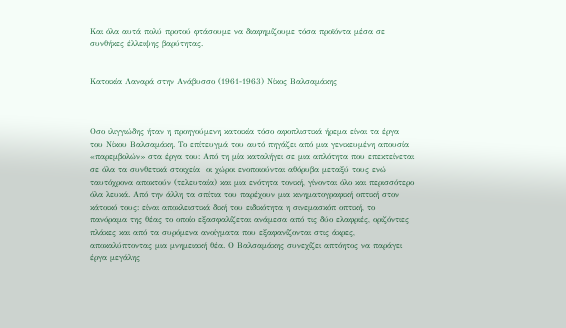Και όλα αυτά πολύ προτού φτάσουμε να διαφημίζουμε τόσα προϊόντα μέσα σε συνθήκες έλλειψης βαρύτητας.


Κατοικία Λαναρά στην Ανάβυσσο (1961-1963) Νίκος Βαλσαμάκης



Οσο ιλιγγιώδης ήταν η προηγούμενη κατοικία τόσο αφοπλιστικά ήρεμα είναι τα έργα του Νίκου Βαλσαμάκη. Το επίτευγμά του αυτό πηγάζει από μια γενικευμένη απουσία «παρεμβολών» στα έργα του: Από τη μία καταλήγει σε μια απλότητα που επεκτείνεται σε όλα τα συνθετικά στοιχεία  οι χώροι ενοποιούνται αθόρυβα μεταξύ τους ενώ ταυτόχρονα αποκτούν (τελευταία) και μια ενότητα τονική, γίνονται όλο και περισσότερο όλα λευκά. Από την άλλη τα σπίτια του παρέχουν μια κινηματογραφική οπτική στον κάτοικό τους: είναι αποκλειστικά δική του ειδικότητα η σινεμασκόπ οπτική, το πανόραμα της θέας το οποίο εξασφαλίζεται ανάμεσα από τις δύο ελαφριές, οριζόντιες πλάκες και από τα συρόμενα ανοίγματα που εξαφανίζονται στις άκρες, αποκαλύπτοντας μια μνημειακή θέα. Ο Βαλσαμάκης συνεχίζει απτόητος να παράγει έργα μεγάλης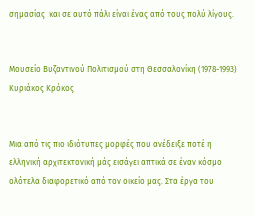σημασίας  και σε αυτό πάλι είναι ένας από τους πολύ λίγους.


Μουσείο Βυζαντινού Πολιτισμού στη Θεσσαλονίκη (1978-1993) Κυριάκος Κρόκος


Μια από τις πιο ιδιότυπες μορφές που ανέδειξε ποτέ η ελληνική αρχιτεκτονική μάς εισάγει απτικά σε έναν κόσμο ολότελα διαφορετικό από τον οικείο μας. Στα έργα του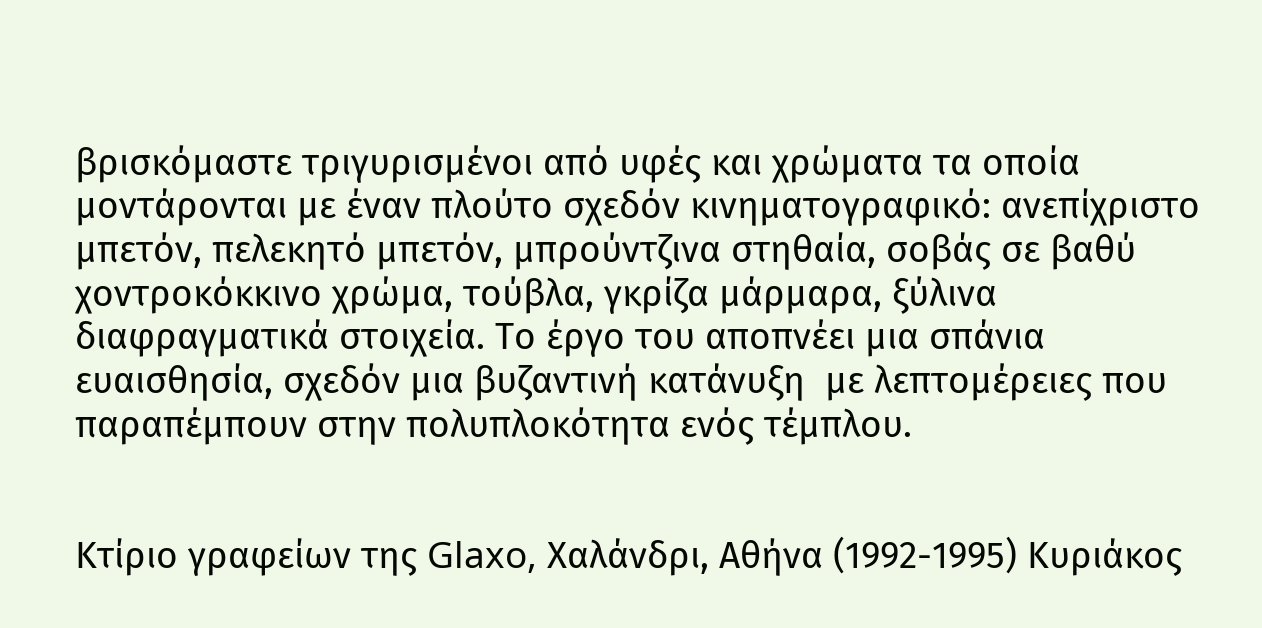βρισκόμαστε τριγυρισμένοι από υφές και χρώματα τα οποία μοντάρονται με έναν πλούτο σχεδόν κινηματογραφικό: ανεπίχριστο μπετόν, πελεκητό μπετόν, μπρούντζινα στηθαία, σοβάς σε βαθύ χοντροκόκκινο χρώμα, τούβλα, γκρίζα μάρμαρα, ξύλινα διαφραγματικά στοιχεία. Το έργο του αποπνέει μια σπάνια ευαισθησία, σχεδόν μια βυζαντινή κατάνυξη  με λεπτομέρειες που παραπέμπουν στην πολυπλοκότητα ενός τέμπλου.


Κτίριο γραφείων της Glaxo, Χαλάνδρι, Αθήνα (1992-1995) Κυριάκος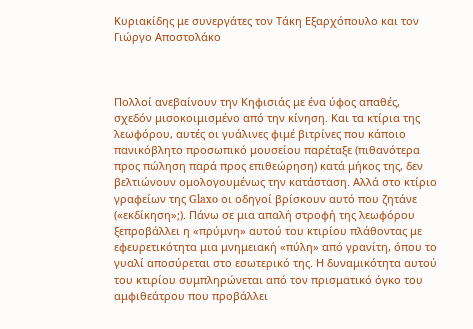Κυριακίδης με συνεργάτες τον Τάκη Εξαρχόπουλο και τον Γιώργο Αποστολάκο



Πολλοί ανεβαίνουν την Κηφισιάς με ένα ύφος απαθές, σχεδόν μισοκοιμισμένο από την κίνηση. Και τα κτίρια της λεωφόρου, αυτές οι γυάλινες φιμέ βιτρίνες που κάποιο πανικόβλητο προσωπικό μουσείου παρέταξε (πιθανότερα προς πώληση παρά προς επιθεώρηση) κατά μήκος της, δεν βελτιώνουν ομολογουμένως την κατάσταση. Αλλά στο κτίριο γραφείων της Glaxo οι οδηγοί βρίσκουν αυτό που ζητάνε («εκδίκηση»;). Πάνω σε μια απαλή στροφή της λεωφόρου ξεπροβάλλει η «πρύμνη» αυτού του κτιρίου πλάθοντας με εφευρετικότητα μια μνημειακή «πύλη» από γρανίτη, όπου το γυαλί αποσύρεται στο εσωτερικό της. Η δυναμικότητα αυτού του κτιρίου συμπληρώνεται από τον πρισματικό όγκο του αμφιθεάτρου που προβάλλει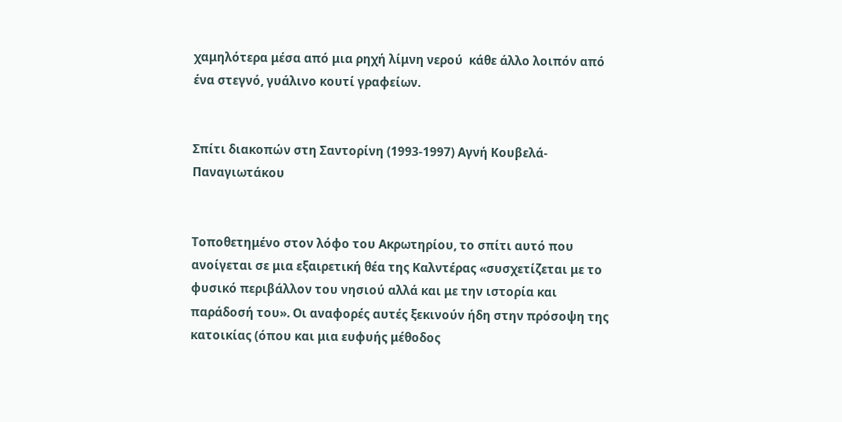χαμηλότερα μέσα από μια ρηχή λίμνη νερού  κάθε άλλο λοιπόν από ένα στεγνό, γυάλινο κουτί γραφείων.


Σπίτι διακοπών στη Σαντορίνη (1993-1997) Αγνή Κουβελά-Παναγιωτάκου


Τοποθετημένο στον λόφο του Ακρωτηρίου, το σπίτι αυτό που ανοίγεται σε μια εξαιρετική θέα της Καλντέρας «συσχετίζεται με το φυσικό περιβάλλον του νησιού αλλά και με την ιστορία και παράδοσή του». Οι αναφορές αυτές ξεκινούν ήδη στην πρόσοψη της κατοικίας (όπου και μια ευφυής μέθοδος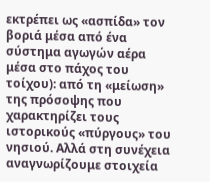εκτρέπει ως «ασπίδα» τον βοριά μέσα από ένα σύστημα αγωγών αέρα μέσα στο πάχος του τοίχου): από τη «μείωση» της πρόσοψης που χαρακτηρίζει τους ιστορικούς «πύργους» του νησιού. Αλλά στη συνέχεια αναγνωρίζουμε στοιχεία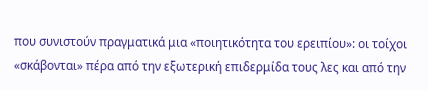που συνιστούν πραγματικά μια «ποιητικότητα του ερειπίου»: οι τοίχοι «σκάβονται» πέρα από την εξωτερική επιδερμίδα τους λες και από την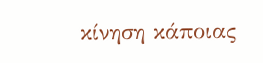κίνηση κάποιας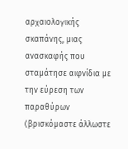αρχαιολογικής σκαπάνης, μιας ανασκαφής που σταμάτησε αιφνίδια με την εύρεση των παραθύρων (βρισκόμαστε άλλωστε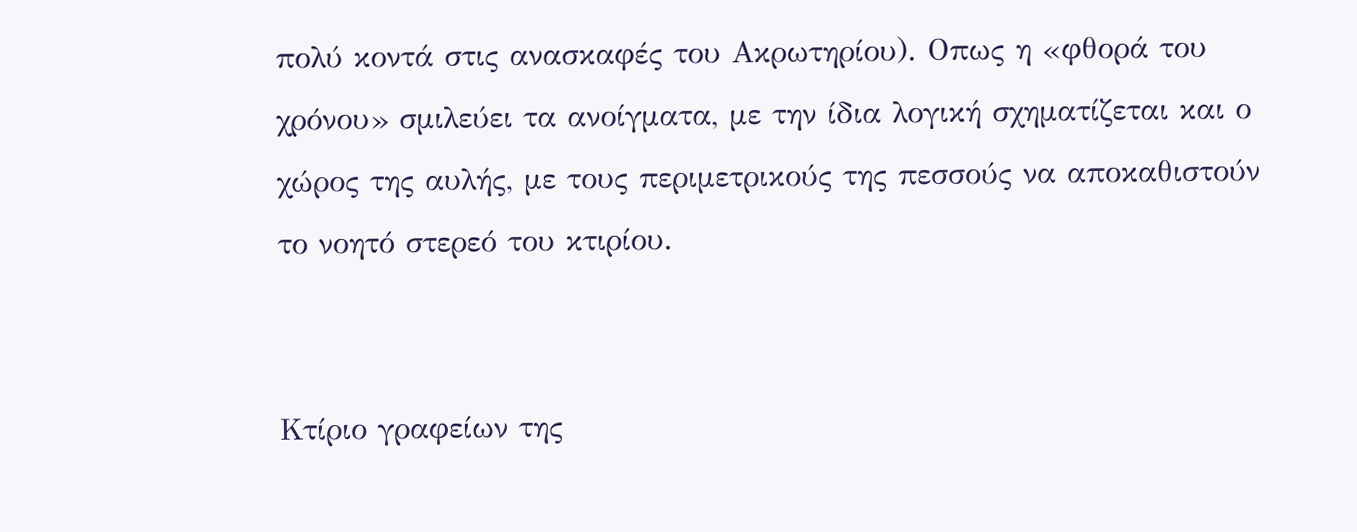πολύ κοντά στις ανασκαφές του Ακρωτηρίου). Οπως η «φθορά του χρόνου» σμιλεύει τα ανοίγματα, με την ίδια λογική σχηματίζεται και ο χώρος της αυλής, με τους περιμετρικούς της πεσσούς να αποκαθιστούν το νοητό στερεό του κτιρίου.


Κτίριο γραφείων της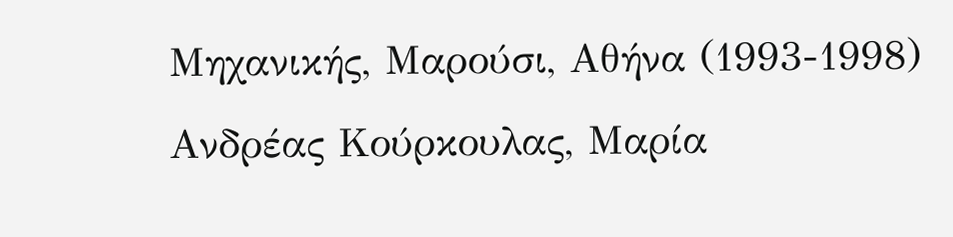Μηχανικής, Μαρούσι, Αθήνα (1993-1998) Ανδρέας Κούρκουλας, Μαρία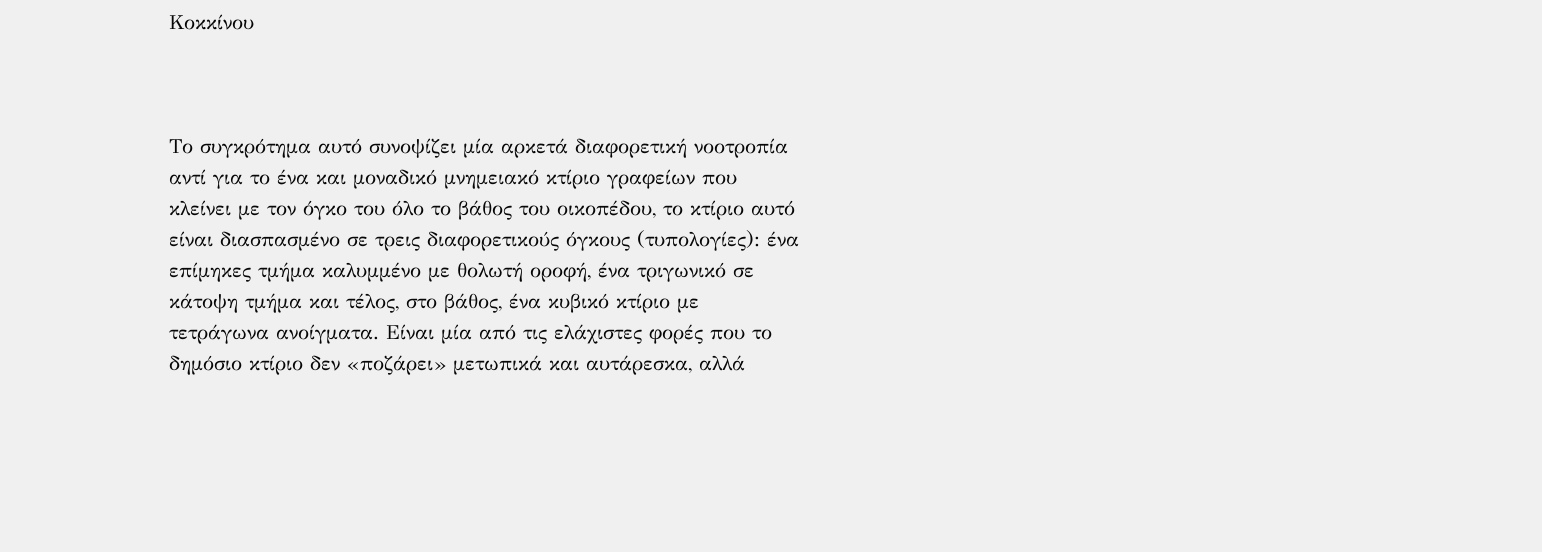Κοκκίνου



Το συγκρότημα αυτό συνοψίζει μία αρκετά διαφορετική νοοτροπία  αντί για το ένα και μοναδικό μνημειακό κτίριο γραφείων που κλείνει με τον όγκο του όλο το βάθος του οικοπέδου, το κτίριο αυτό είναι διασπασμένο σε τρεις διαφορετικούς όγκους (τυπολογίες): ένα επίμηκες τμήμα καλυμμένο με θολωτή οροφή, ένα τριγωνικό σε κάτοψη τμήμα και τέλος, στο βάθος, ένα κυβικό κτίριο με τετράγωνα ανοίγματα. Είναι μία από τις ελάχιστες φορές που το δημόσιο κτίριο δεν «ποζάρει» μετωπικά και αυτάρεσκα, αλλά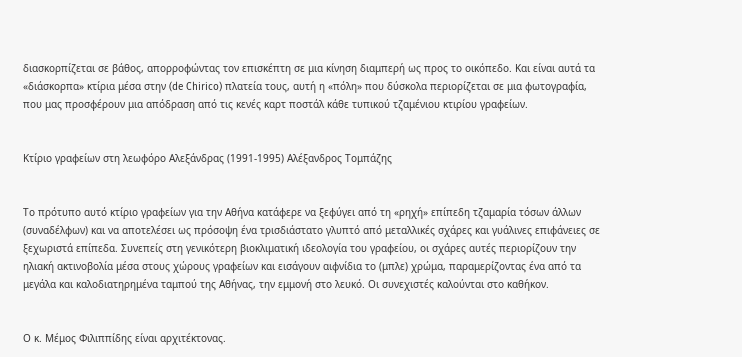διασκορπίζεται σε βάθος, απορροφώντας τον επισκέπτη σε μια κίνηση διαμπερή ως προς το οικόπεδο. Και είναι αυτά τα «διάσκορπα» κτίρια μέσα στην (de Chirico) πλατεία τους, αυτή η «πόλη» που δύσκολα περιορίζεται σε μια φωτογραφία, που μας προσφέρουν μια απόδραση από τις κενές καρτ ποστάλ κάθε τυπικού τζαμένιου κτιρίου γραφείων.


Κτίριο γραφείων στη λεωφόρο Αλεξάνδρας (1991-1995) Αλέξανδρος Τομπάζης


Το πρότυπο αυτό κτίριο γραφείων για την Αθήνα κατάφερε να ξεφύγει από τη «ρηχή» επίπεδη τζαμαρία τόσων άλλων (συναδέλφων) και να αποτελέσει ως πρόσοψη ένα τρισδιάστατο γλυπτό από μεταλλικές σχάρες και γυάλινες επιφάνειες σε ξεχωριστά επίπεδα. Συνεπείς στη γενικότερη βιοκλιματική ιδεολογία του γραφείου, οι σχάρες αυτές περιορίζουν την ηλιακή ακτινοβολία μέσα στους χώρους γραφείων και εισάγουν αιφνίδια το (μπλε) χρώμα, παραμερίζοντας ένα από τα μεγάλα και καλοδιατηρημένα ταμπού της Αθήνας, την εμμονή στο λευκό. Οι συνεχιστές καλούνται στο καθήκον.


Ο κ. Μέμος Φιλιππίδης είναι αρχιτέκτονας.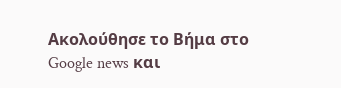Ακολούθησε το Βήμα στο Google news και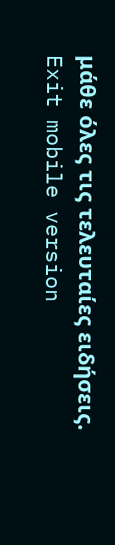μάθε όλες τις τελευταίες ειδήσεις.
Exit mobile version